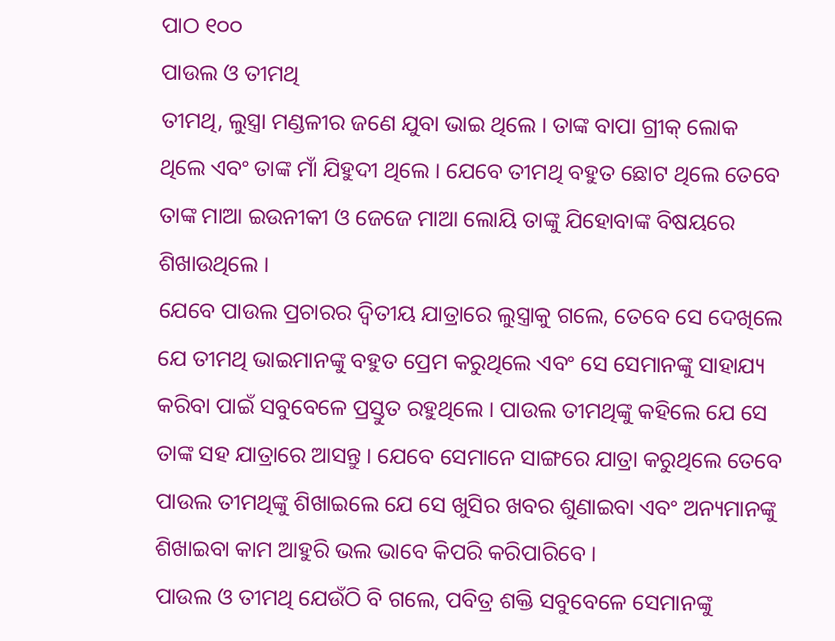ପାଠ ୧୦୦
ପାଉଲ ଓ ତୀମଥି
ତୀମଥି, ଲୁସ୍ତ୍ରା ମଣ୍ଡଳୀର ଜଣେ ଯୁବା ଭାଇ ଥିଲେ । ତାଙ୍କ ବାପା ଗ୍ରୀକ୍ ଲୋକ ଥିଲେ ଏବଂ ତାଙ୍କ ମାଁ ଯିହୁଦୀ ଥିଲେ । ଯେବେ ତୀମଥି ବହୁତ ଛୋଟ ଥିଲେ ତେବେ ତାଙ୍କ ମାଆ ଇଉନୀକୀ ଓ ଜେଜେ ମାଆ ଲୋୟି ତାଙ୍କୁ ଯିହୋବାଙ୍କ ବିଷୟରେ ଶିଖାଉଥିଲେ ।
ଯେବେ ପାଉଲ ପ୍ରଚାରର ଦ୍ୱିତୀୟ ଯାତ୍ରାରେ ଲୁସ୍ତ୍ରାକୁ ଗଲେ, ତେବେ ସେ ଦେଖିଲେ ଯେ ତୀମଥି ଭାଇମାନଙ୍କୁ ବହୁତ ପ୍ରେମ କରୁଥିଲେ ଏବଂ ସେ ସେମାନଙ୍କୁ ସାହାଯ୍ୟ କରିବା ପାଇଁ ସବୁବେଳେ ପ୍ରସ୍ତୁତ ରହୁଥିଲେ । ପାଉଲ ତୀମଥିଙ୍କୁ କହିଲେ ଯେ ସେ ତାଙ୍କ ସହ ଯାତ୍ରାରେ ଆସନ୍ତୁ । ଯେବେ ସେମାନେ ସାଙ୍ଗରେ ଯାତ୍ରା କରୁଥିଲେ ତେବେ ପାଉଲ ତୀମଥିଙ୍କୁ ଶିଖାଇଲେ ଯେ ସେ ଖୁସିର ଖବର ଶୁଣାଇବା ଏବଂ ଅନ୍ୟମାନଙ୍କୁ ଶିଖାଇବା କାମ ଆହୁରି ଭଲ ଭାବେ କିପରି କରିପାରିବେ ।
ପାଉଲ ଓ ତୀମଥି ଯେଉଁଠି ବି ଗଲେ, ପବିତ୍ର ଶକ୍ତି ସବୁବେଳେ ସେମାନଙ୍କୁ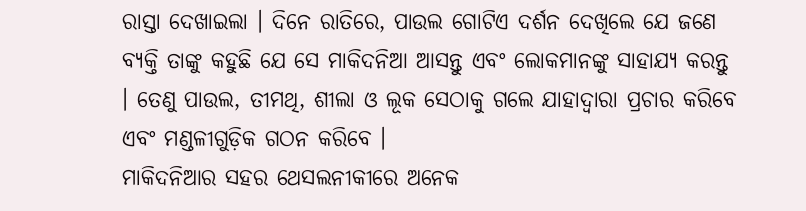ରାସ୍ତା ଦେଖାଇଲା । ଦିନେ ରାତିରେ, ପାଉଲ ଗୋଟିଏ ଦର୍ଶନ ଦେଖିଲେ ଯେ ଜଣେ ବ୍ୟକ୍ତି ତାଙ୍କୁ କହୁଛି ଯେ ସେ ମାକିଦନିଆ ଆସନ୍ତୁ ଏବଂ ଲୋକମାନଙ୍କୁ ସାହାଯ୍ୟ କରନ୍ତୁ । ତେଣୁ ପାଉଲ, ତୀମଥି, ଶୀଲା ଓ ଲୂକ ସେଠାକୁ ଗଲେ ଯାହାଦ୍ୱାରା ପ୍ରଚାର କରିବେ ଏବଂ ମଣ୍ଡଳୀଗୁଡ଼ିକ ଗଠନ କରିବେ ।
ମାକିଦନିଆର ସହର ଥେସଲନୀକୀରେ ଅନେକ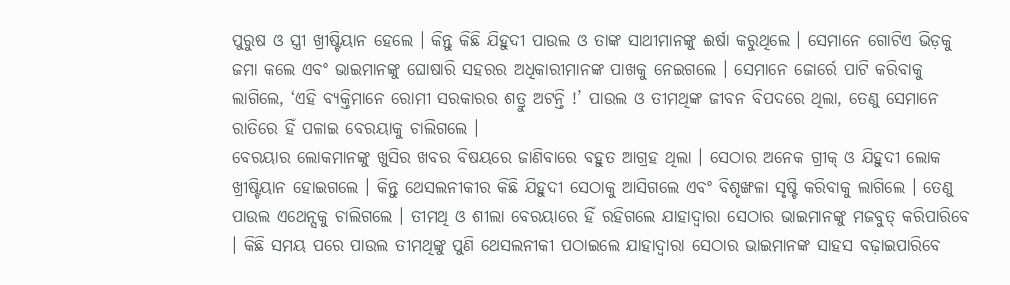ପୁରୁଷ ଓ ସ୍ତ୍ରୀ ଖ୍ରୀଷ୍ଟିୟାନ ହେଲେ । କିନ୍ତୁ କିଛି ଯିହୁଦୀ ପାଉଲ ଓ ତାଙ୍କ ସାଥୀମାନଙ୍କୁ ଈର୍ଷା କରୁଥିଲେ । ସେମାନେ ଗୋଟିଏ ଭିଡ଼କୁ ଜମା କଲେ ଏବଂ ଭାଇମାନଙ୍କୁ ଘୋଷାରି ସହରର ଅଧିକାରୀମାନଙ୍କ ପାଖକୁ ନେଇଗଲେ । ସେମାନେ ଜୋର୍ରେ ପାଟି କରିବାକୁ ଲାଗିଲେ, ‘ଏହି ବ୍ୟକ୍ତିମାନେ ରୋମୀ ସରକାରର ଶତ୍ରୁ ଅଟନ୍ତି !’ ପାଉଲ ଓ ତୀମଥିଙ୍କ ଜୀବନ ବିପଦରେ ଥିଲା, ତେଣୁ ସେମାନେ ରାତିରେ ହିଁ ପଳାଇ ବେରୟାକୁ ଚାଲିଗଲେ ।
ବେରୟାର ଲୋକମାନଙ୍କୁ ଖୁସିର ଖବର ବିଷୟରେ ଜାଣିବାରେ ବହୁତ ଆଗ୍ରହ ଥିଲା । ସେଠାର ଅନେକ ଗ୍ରୀକ୍ ଓ ଯିହୁଦୀ ଲୋକ ଖ୍ରୀଷ୍ଟିୟାନ ହୋଇଗଲେ । କିନ୍ତୁ ଥେସଲନୀକୀର କିଛି ଯିହୁଦୀ ସେଠାକୁ ଆସିଗଲେ ଏବଂ ବିଶୃଙ୍ଖଳା ସୃଷ୍ଟି କରିବାକୁ ଲାଗିଲେ । ତେଣୁ ପାଉଲ ଏଥେନ୍ସକୁ ଚାଲିଗଲେ । ତୀମଥି ଓ ଶୀଲା ବେରୟାରେ ହିଁ ରହିଗଲେ ଯାହାଦ୍ୱାରା ସେଠାର ଭାଇମାନଙ୍କୁ ମଜବୁତ୍ କରିପାରିବେ । କିଛି ସମୟ ପରେ ପାଉଲ ତୀମଥିଙ୍କୁ ପୁଣି ଥେସଲନୀକୀ ପଠାଇଲେ ଯାହାଦ୍ୱାରା ସେଠାର ଭାଇମାନଙ୍କ ସାହସ ବଢ଼ାଇପାରିବେ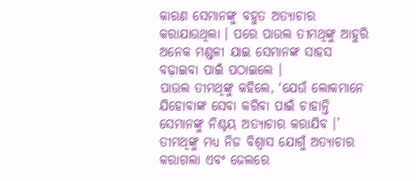କାରଣ ସେମାନଙ୍କୁ ବହୁତ ଅତ୍ୟାଚାର କରାଯାଉଥିଲା । ପରେ ପାଉଲ ତୀମଥିଙ୍କୁ ଆହୁରି ଅନେକ ମଣ୍ଡଳୀ ଯାଇ ସେମାନଙ୍କ ସାହସ ବଢ଼ାଇବା ପାଇଁ ପଠାଇଲେ ।
ପାଉଲ ତୀମଥିଙ୍କୁ କହିଲେ, ‘ଯେଉଁ ଲୋକମାନେ ଯିହୋବାଙ୍କ ସେବା କରିବା ପାଇଁ ଚାହାନ୍ତି ସେମାନଙ୍କୁ ନିଶ୍ଚୟ ଅତ୍ୟାଚାର କରାଯିବ ।’ ତୀମଥିଙ୍କୁ ମଧ୍ୟ ନିଜ ବିଶ୍ୱାସ ଯୋଗୁଁ ଅତ୍ୟାଚାର କରାଗଲା ଏବଂ ଜେଲରେ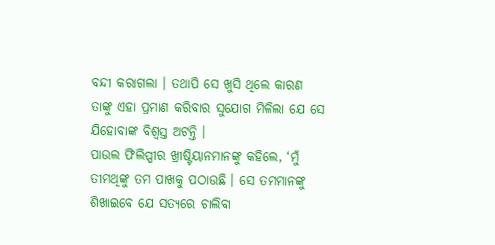ବନ୍ଦୀ କରାଗଲା । ତଥାପି ସେ ଖୁସି ଥିଲେ କାରଣ ତାଙ୍କୁ ଏହା ପ୍ରମାଣ କରିବାର ସୁଯୋଗ ମିଳିଲା ଯେ ସେ ଯିହୋବାଙ୍କ ବିଶ୍ୱସ୍ତ ଅଟନ୍ତି ।
ପାଉଲ ଫିଲିପ୍ପୀର ଖ୍ରୀଷ୍ଟିୟାନମାନଙ୍କୁ କହିଲେ, ‘ମୁଁ ତୀମଥିଙ୍କୁ ତମ ପାଖକୁ ପଠାଉଛି । ସେ ତମମାନଙ୍କୁ ଶିଖାଇବେ ଯେ ସତ୍ୟରେ ଚାଲିବା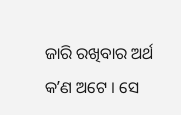ଜାରି ରଖିବାର ଅର୍ଥ କʼଣ ଅଟେ । ସେ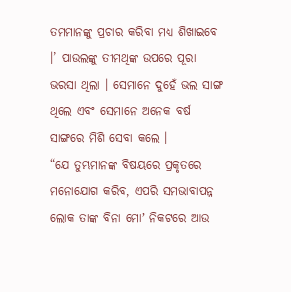ତମମାନଙ୍କୁ ପ୍ରଚାର କରିବା ମଧ୍ୟ ଶିଖାଇବେ ।’ ପାଉଲଙ୍କୁ ତୀମଥିଙ୍କ ଉପରେ ପୂରା ଭରସା ଥିଲା । ସେମାନେ ଦୁହେଁ ଭଲ ସାଙ୍ଗ ଥିଲେ ଏବଂ ସେମାନେ ଅନେକ ବର୍ଷ ସାଙ୍ଗରେ ମିଶି ସେବା କଲେ ।
“ଯେ ତୁମ୍ଭମାନଙ୍କ ବିଷୟରେ ପ୍ରକୃତରେ ମନୋଯୋଗ କରିବ, ଏପରି ସମଭାବାପନ୍ନ ଲୋକ ତାଙ୍କ ବିନା ମୋʼ ନିକଟରେ ଆଉ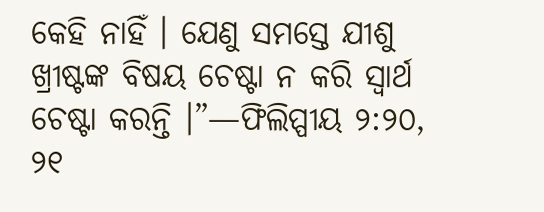କେହି ନାହିଁ । ଯେଣୁ ସମସ୍ତେ ଯୀଶୁ ଖ୍ରୀଷ୍ଟଙ୍କ ବିଷୟ ଚେଷ୍ଟା ନ କରି ସ୍ୱାର୍ଥ ଚେଷ୍ଟା କରନ୍ତି ।”—ଫିଲିପ୍ପୀୟ ୨:୨୦, ୨୧